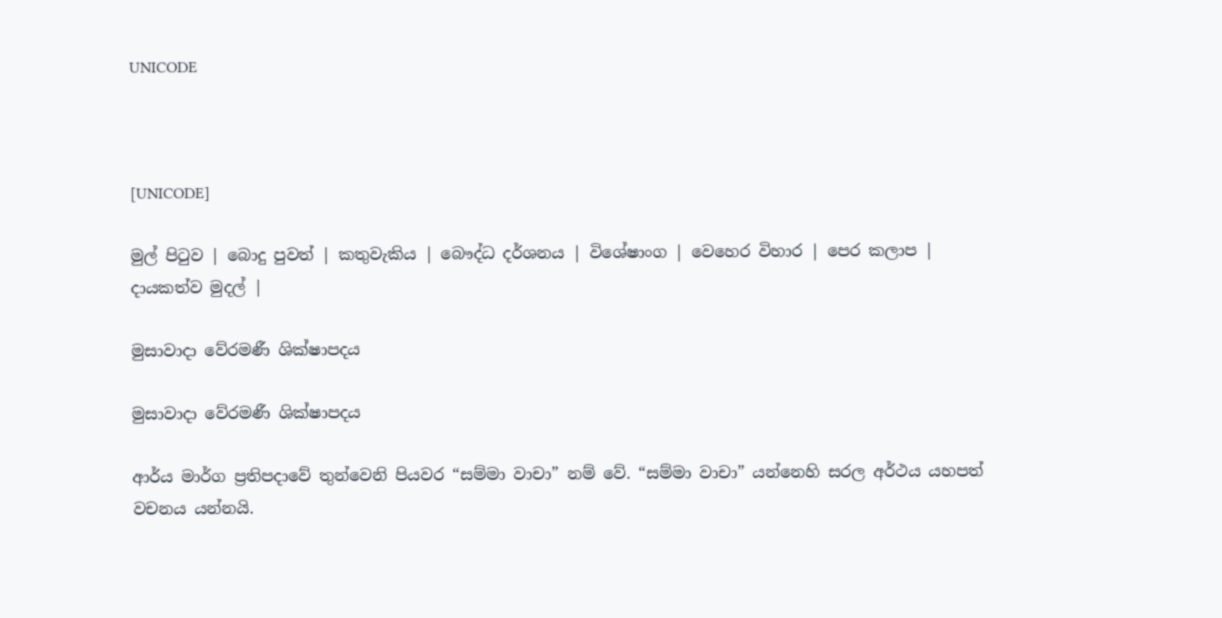UNICODE



[UNICODE]

මුල් පිටුව | බොදු පුවත් | කතුවැකිය | බෞද්ධ දර්ශනය | විශේෂාංග | වෙහෙර විහාර | පෙර කලාප | දායකත්ව මුදල් |

මුසාවාදා වේරමණී ශික්ෂාපදය

මුසාවාදා වේරමණී ශික්ෂාපදය

ආර්ය මාර්ග ප්‍රතිපදාවේ තුන්වෙනි පියවර “සම්මා වාචා” නම් වේ. “සම්මා වාචා” යන්නෙහි සරල අර්ථය යහපත් වචනය යන්නයි.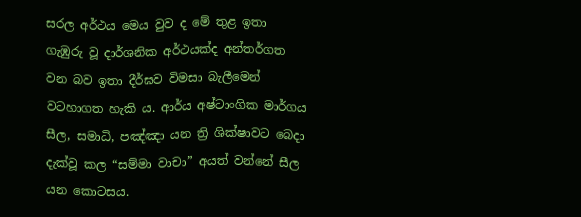සරල අර්ථය මෙය වුව ද මේ තුළ ඉතා ගැඹුරු වූ දාර්ශනික අර්ථයක්ද අන්තර්ගත වන බව ඉතා දීර්ඝව විමසා බැලීමෙන් වටහාගත හැකි ය. ආර්ය අෂ්ටාංගික මාර්ගය සීල, සමාධි, පඤ්ඤා යන ත්‍රි ශික්ෂාවට බෙදා දැක්වූ කල “සම්මා වාචා” අයත් වන්නේ සීල යන කොටසය.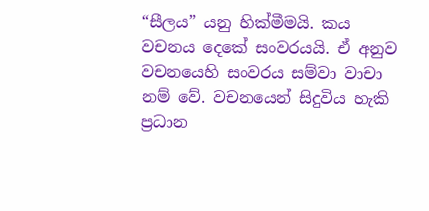“සීලය” යනු හික්මීමයි. කය වචනය දෙකේ සංවරයයි. ඒ අනුව වචනයෙහි සංවරය සම්වා වාචා නම් වේ. වචනයෙන් සිදුවිය හැකි ප්‍රධාන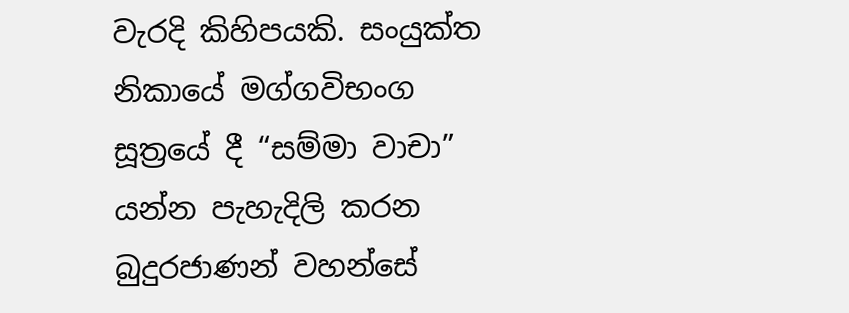වැරදි කිහිපයකි. සංයුක්ත නිකායේ මග්ගවිභංග සූත්‍රයේ දී “සම්මා වාචා” යන්න පැහැදිලි කරන බුදුරජාණන් වහන්සේ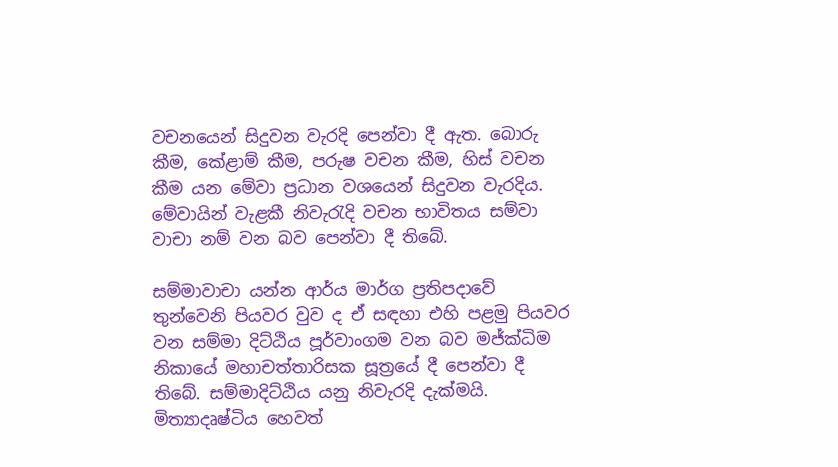වචනයෙන් සිදුවන වැරදි පෙන්වා දී ඇත. බොරු කීම, කේළාම් කීම, පරුෂ වචන කීම, හිස් වචන කීම යන මේවා ප්‍රධාන වශයෙන් සිදුවන වැරදිය. මේවායින් වැළකී නිවැරැදි වචන භාවිතය සම්වා වාචා නම් වන බව පෙන්වා දී තිබේ.

සම්මාවාචා යන්න ආර්ය මාර්ග ප්‍රතිපදාවේ තුන්වෙනි පියවර වුව ද ඒ සඳහා එහි පළමු පියවර වන සම්මා දිට්ඨිය පූර්වාංගම වන බව මජ්ක්‍ධිම නිකායේ මහාචත්තාරිසක සූත්‍රයේ දී පෙන්වා දී තිබේ. සම්මාදිට්ඨිය යනු නිවැරදි දැක්මයි. මිත්‍යාදෘෂ්ටිය හෙවත්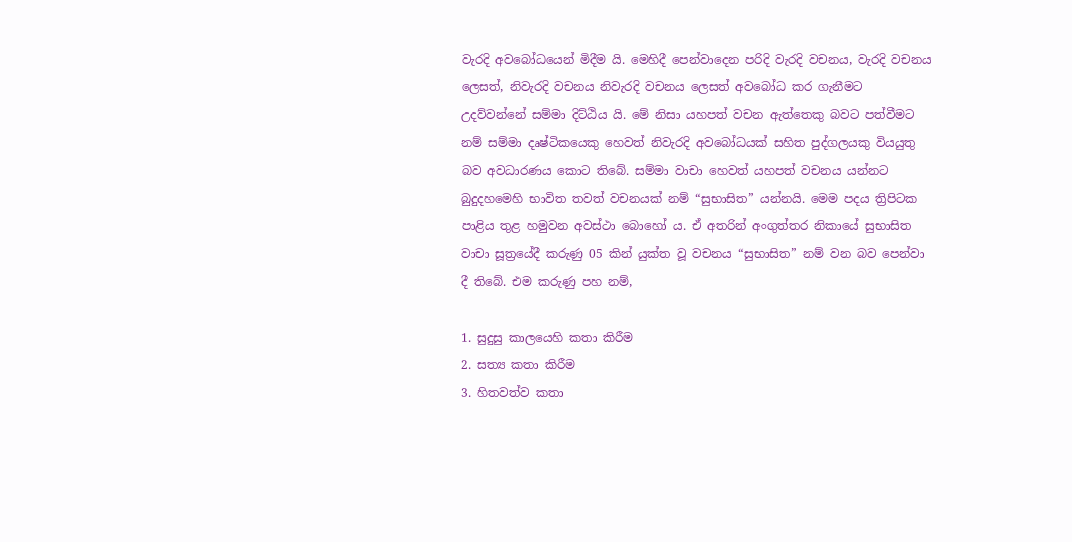වැරදි අවබෝධයෙන් මිදීම යි. මෙහිදී පෙන්වාදෙන පරිදි වැරදි වචනය, වැරදි වචනය ලෙසත්, නිවැරදි වචනය නිවැරදි වචනය ලෙසත් අවබෝධ කර ගැනීමට උදව්වන්නේ සම්මා දිට්ඨිය යි. මේ නිසා යහපත් වචන ඇත්තෙකු බවට පත්වීමට නම් සම්මා දෘෂ්ටිකයෙකු හෙවත් නිවැරදි අවබෝධයක් සහිත පුද්ගලයකු වියයුතු බව අවධාරණය කොට තිබේ. සම්මා වාචා හෙවත් යහපත් වචනය යන්නට බුදුදහමෙහි භාවිත තවත් වචනයක් නම් “සුභාසිත” යන්නයි. මෙම පදය ත්‍රිපිටක පාළිය තුළ හමුවන අවස්ථා බොහෝ ය. ඒ අතරින් අංගුත්තර නිකායේ සුභාසිත වාචා සූත්‍රයේදී කරුණු 05 කින් යුක්ත වූ වචනය “සුභාසිත” නම් වන බව පෙන්වා දී තිබේ. එම කරුණු පහ නම්,

1. සුදුසු කාලයෙහි කතා කිරීම
2. සත්‍ය කතා කිරීම
3. හිතවත්ව කතා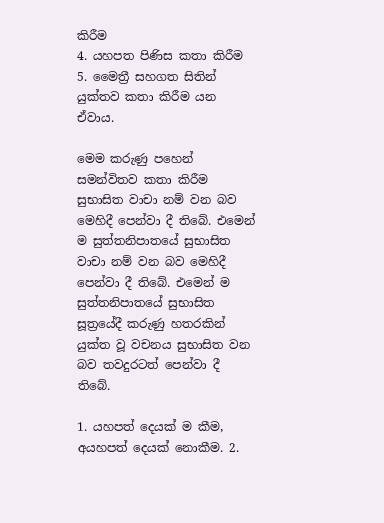කිරීම
4. යහපත පිණිස කතා කිරීම
5. මෛත්‍රී සහගත සිතින් යුක්තව කතා කිරීම යන ඒවාය.

මෙම කරුණු පහෙන් සමන්විතව කතා කිරීම සුභාසිත වාචා නම් වන බව මෙහිදී පෙන්වා දී තිබේ. එමෙන් ම සුත්තනිපාතයේ සුභාසිත වාචා නම් වන බව මෙහිදී පෙන්වා දී තිබේ. එමෙන් ම සුත්තනිපාතයේ සුභාසිත සූත්‍රයේදී කරුණු හතරකින් යුක්ත වූ වචනය සුභාසිත වන බව තවදුරටත් පෙන්වා දී තිබේ.

1. යහපත් දෙයක් ම කීම, අයහපත් දෙයක් නොකීම. 2.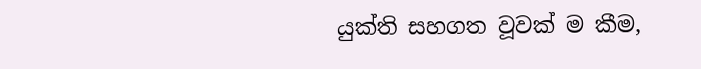යුක්ති සහගත වූවක් ම කීම,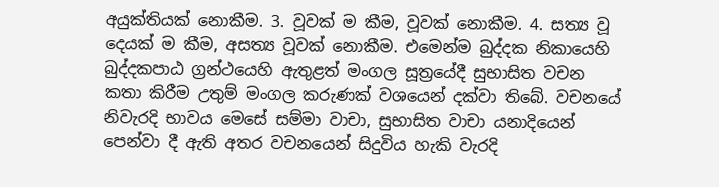අයුක්තියක් නොකීම. 3. වූවක් ම කීම, වූවක් නොකීම. 4. සත්‍ය වූ දෙයක් ම කීම, අසත්‍ය වූවක් නොකීම. එමෙන්ම බුද්දක නිකායෙහි බුද්දකපාඨ ග්‍රන්ථයෙහි ඇතුළත් මංගල සූත්‍රයේදී සුභාසිත වචන කතා කිරීම උතුම් මංගල කරුණක් වශයෙන් දක්වා තිබේ. වචනයේ නිවැරදි භාවය මෙසේ සම්මා වාචා, සුභාසිත වාචා යනාදියෙන් පෙන්වා දී ඇති අතර වචනයෙන් සිදුවිය හැකි වැරදි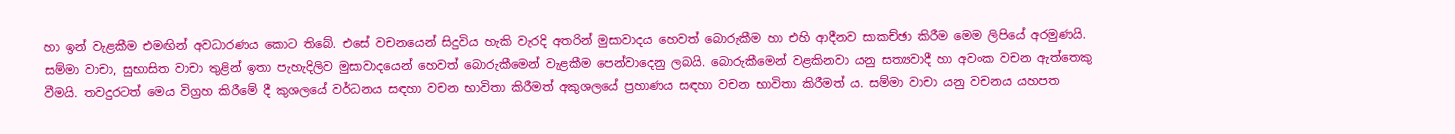හා ඉන් වැළකීම එමඟින් අවධාරණය කොට තිබේ. එසේ වචනයෙන් සිදුවිය හැකි වැරදි අතරින් මුසාවාදය හෙවත් බොරුකීම හා එහි ආදීනව සාකච්ඡා කිරීම මෙම ලිපියේ අරමුණයි. සම්මා වාචා, සුභාසිත වාචා තුළින් ඉතා පැහැදිලිව මුසාවාදයෙන් හෙවත් බොරුකීමෙන් වැළකීම පෙන්වාදෙනු ලබයි. බොරුකීමෙන් වළකිනවා යනු සත්‍යවාදී හා අවංක වචන ඇත්තෙකු වීමයි. තවදුරටත් මෙය විග්‍රහ කිරීමේ දී කුශලයේ වර්ධනය සඳහා වචන භාවිතා කිරීමත් අකුශලයේ ප්‍රහාණය සඳහා වචන භාවිතා කිරීමත් ය. සම්මා වාචා යනු වචනය යහපත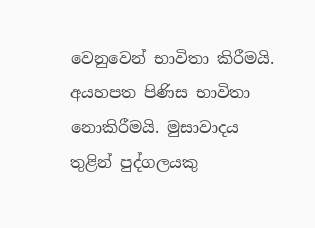වෙනුවෙන් භාවිතා කිරීමයි. අයහපත පිණිස භාවිතා නොකිරීමයි. මුසාවාදය තුළින් පුද්ගලයකු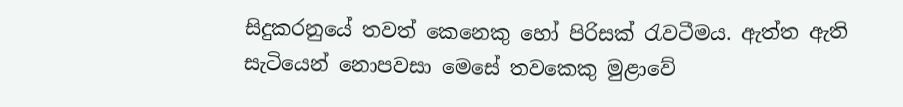සිදුකරනුයේ තවත් කෙනෙකු හෝ පිරිසක් රැවටීමය. ඇත්ත ඇති සැටියෙන් නොපවසා මෙසේ තවකෙකු මුළාවේ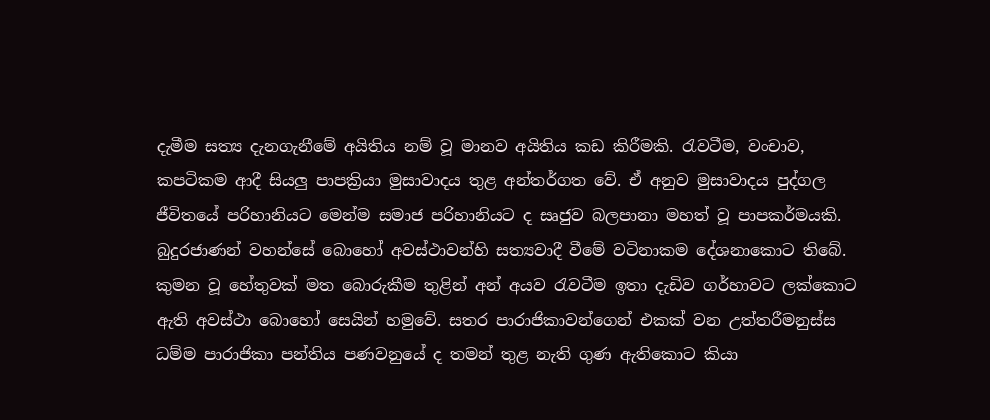දැමීම සත්‍ය දැනගැනීමේ අයිතිය නම් වූ මානව අයිතිය කඩ කිරීමකි. රැවටීම, වංචාව, කපටිකම ආදී සියලු පාපක්‍රියා මුසාවාදය තුළ අන්තර්ගත වේ. ඒ අනුව මුසාවාදය පුද්ගල ජීවිතයේ පරිහානියට මෙන්ම සමාජ පරිහානියට ද සෘජුව බලපානා මහත් වූ පාපකර්මයකි. බුදුරජාණන් වහන්සේ බොහෝ අවස්ථාවන්හි සත්‍යවාදී වීමේ වටිනාකම දේශනාකොට තිබේ. කුමන වූ හේතුවක් මත බොරුකීම තුළින් අන් අයව රැවටීම ඉතා දැඩිව ගර්හාවට ලක්කොට ඇති අවස්ථා බොහෝ සෙයින් හමුවේ. සතර පාරාජිකාවන්ගෙන් එකක් වන උත්තරීමනුස්ස ධම්ම පාරාජිකා පන්තිය පණවනුයේ ද තමන් තුළ නැති ගුණ ඇතිකොට කියා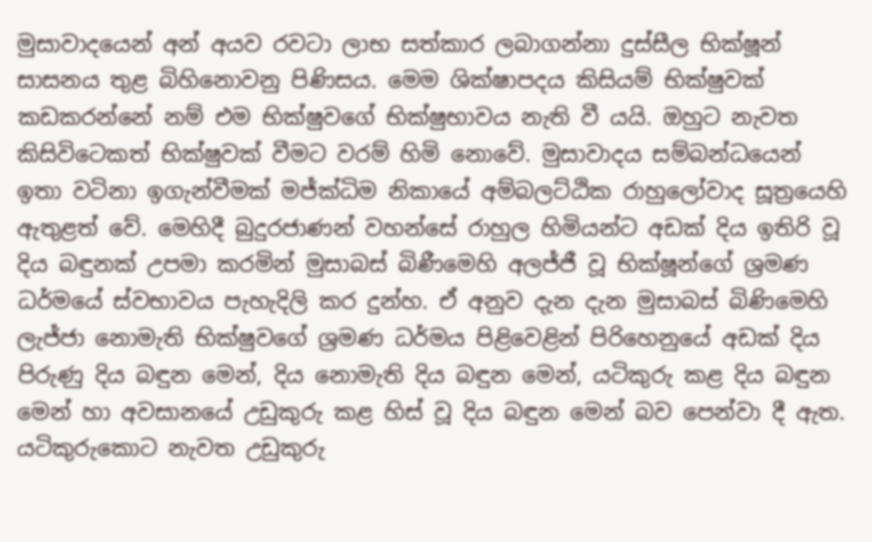මුසාවාදයෙන් අන් අයව රවටා ලාභ සත්කාර ලබාගන්නා දුස්සීල භික්ෂූන් සාසනය තුළ බිහිනොවනු පිණිසය. මෙම ශික්ෂාපදය කිසියම් භික්ෂුවක් කඩකරන්නේ නම් එම භික්ෂුවගේ භික්ෂුභාවය නැති වී යයි. ඔහුට නැවත කිසිවිටෙකත් භික්ෂුවක් වීමට වරම් හිමි නොවේ. මුසාවාදය සම්බන්ධයෙන් ඉතා වටිනා ඉගැන්වීමක් මජ්ක්‍ධිම නිකායේ අම්බලට්ඨික රාහුලෝවාද සූත්‍රයෙහි ඇතුළත් වේ. මෙහිදී බුදුරජාණන් වහන්සේ රාහුල හිමියන්ට අඩක් දිය ඉතිරි වූ දිය බඳුනක් උපමා කරමින් මුසාබස් බිණීමෙහි අලජ්ජී වූ භික්ෂූන්ගේ ශ්‍රමණ ධර්මයේ ස්වභාවය පැහැදිලි කර දුන්හ. ඒ අනුව දැන දැන මුසාබස් බිණිමෙහි ලැජ්ජා නොමැති භික්ෂුවගේ ශ්‍රමණ ධර්මය පිළිවෙළින් පිරිහෙනුයේ අඩක් දිය පිරුණු දිය බඳුන මෙන්, දිය නොමැති දිය බඳුන මෙන්, යටිකුරු කළ දිය බඳුන මෙන් හා අවසානයේ උඩුකුරු කළ හිස් වූ දිය බඳුන මෙන් බව පෙන්වා දී ඇත. යටිකුරුකොට නැවත උඩුකුරු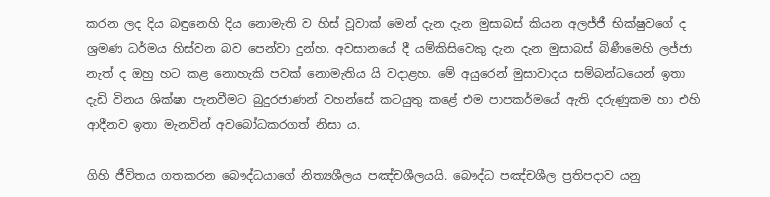කරන ලද දිය බඳුනෙහි දිය නොමැති ව හිස් වූවාක් මෙන් දැන දැන මුසාබස් කියන අලජ්ජී භික්ෂුවගේ ද ශ්‍රමණ ධර්මය හිස්වන බව පෙන්වා දුන්හ. අවසානයේ දී යම්කිසිවෙකු දැන දැන මුසාබස් බිණීමෙහි ලජ්ජා නැත් ද ඔහු හට කළ නොහැකි පවක් නොමැතිය යි වදාළහ. මේ අයුරෙන් මුසාවාදය සම්බන්ධයෙන් ඉතා දැඩි විනය ශික්ෂා පැනවීමට බුදුරජාණන් වහන්සේ කටයුතු කළේ එම පාපකර්මයේ ඇති දරුණුකම හා එහි ආදීනව ඉතා මැනවින් අවබෝධකරගත් නිසා ය.

ගිහි ජීවිතය ගතකරන බෞද්ධයාගේ නිත්‍යශීලය පඤ්චශීලයයි. බෞද්ධ පඤ්චශීල ප්‍රතිපදාව යනු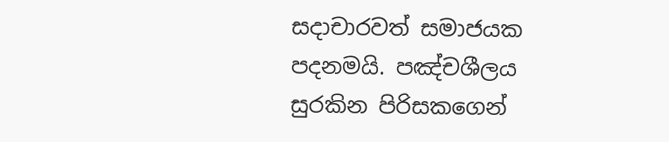සදාචාරවත් සමාජයක පදනමයි. පඤ්චශීලය සුරකින පිරිසකගෙන්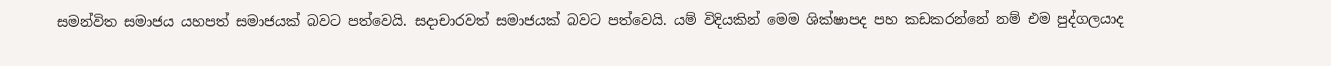සමන්විත සමාජය යහපත් සමාජයක් බවට පත්වෙයි. සදාචාරවත් සමාජයක් බවට පත්වෙයි. යම් විදියකින් මෙම ශික්ෂාපද පහ කඩකරන්නේ නම් එම පුද්ගලයාද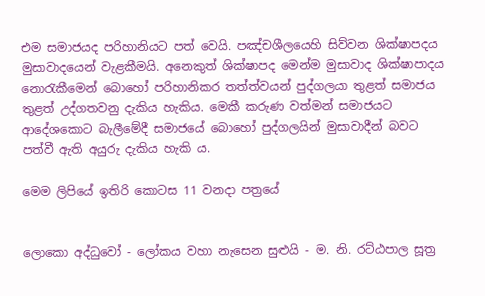එම සමාජයද පරිහානියට පත් වෙයි. පඤ්චශීලයෙහි සිව්වන ශික්ෂාපදය මුසාවාදයෙන් වැළකීමයි. අනෙකුත් ශික්ෂාපද මෙන්ම මුසාවාද ශික්ෂාපාදය නොරැකීමෙන් බොහෝ පරිහානිකර තත්ත්වයන් පුද්ගලයා තුළත් සමාජය තුළත් උද්ගතවනු දැකිය හැකිය. මෙකී කරුණ වත්මන් සමාජයට ආදේශකොට බැලීමේදී සමාජයේ බොහෝ පුද්ගලයින් මුසාවාදීන් බවට පත්වී ඇති අයුරු දැකිය හැකි ය.

මෙම ලිපියේ ඉතිරි කොටස 11 වනදා පත්‍රයේ


ලොකො අද්ධුවෝ - ලෝකය වහා නැසෙන සුළුයි - ම. නි. රට්ඨපාල සූත්‍ර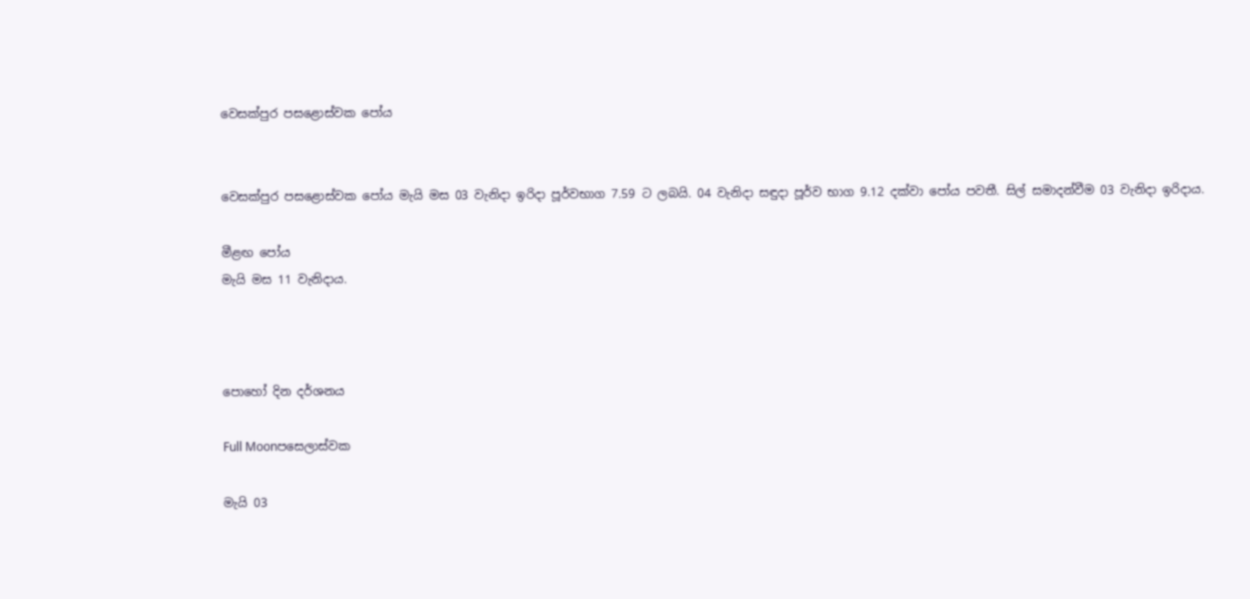වෙසක්පුර පසළොස්වක පෝය


වෙසක්පුර පසළොස්වක පෝය මැයි මස 03 වැනිදා ඉරිදා පූර්වභාග 7.59 ට ලබයි. 04 වැනිදා සඳුදා පූර්ව භාග 9.12 දක්වා පෝය පවතී. සිල් සමාදන්වීම 03 වැනිදා ඉරිදාය.

මීළඟ පෝය
මැයි මස 11 වැනිදාය.



පොහෝ දින දර්ශනය

Full Moonපසෙලාස්වක

මැයි 03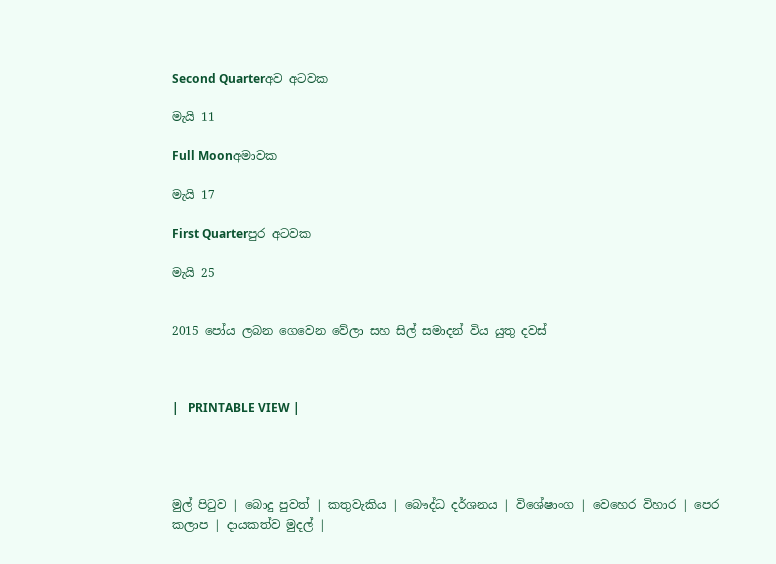Second Quarterඅව අටවක

මැයි 11

Full Moonඅමාවක

මැයි 17

First Quarterපුර අටවක

මැයි 25


2015 පෝය ලබන ගෙවෙන වේලා සහ සිල් සමාදන් විය යුතු දවස්



|   PRINTABLE VIEW |




මුල් පිටුව | බොදු පුවත් | කතුවැකිය | බෞද්ධ දර්ශනය | විශේෂාංග | වෙහෙර විහාර | පෙර කලාප | දායකත්ව මුදල් |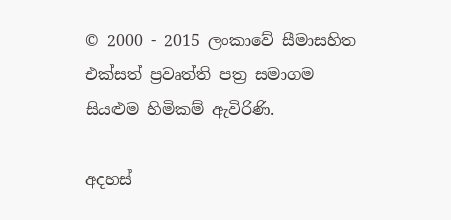© 2000 - 2015 ලංකාවේ සීමාසහිත එක්සත් ප්‍රවෘත්ති පත්‍ර සමාගම
සියළුම හිමිකම් ඇවිරිණි.

අදහස්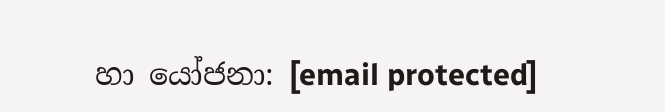හා යෝජනා: [email protected]